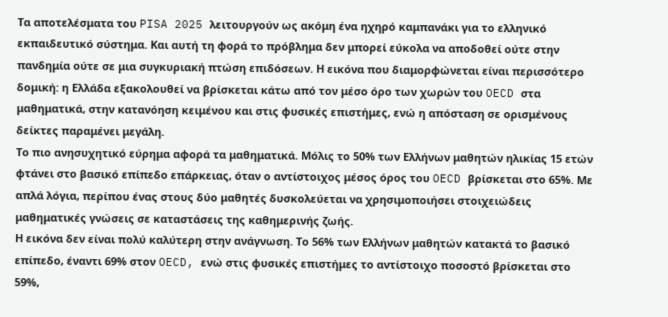Τα αποτελέσματα του PISA 2025 λειτουργούν ως ακόμη ένα ηχηρό καμπανάκι για το ελληνικό εκπαιδευτικό σύστημα. Και αυτή τη φορά το πρόβλημα δεν μπορεί εύκολα να αποδοθεί ούτε στην πανδημία ούτε σε μια συγκυριακή πτώση επιδόσεων. Η εικόνα που διαμορφώνεται είναι περισσότερο δομική: η Ελλάδα εξακολουθεί να βρίσκεται κάτω από τον μέσο όρο των χωρών του OECD στα μαθηματικά, στην κατανόηση κειμένου και στις φυσικές επιστήμες, ενώ η απόσταση σε ορισμένους δείκτες παραμένει μεγάλη.
Το πιο ανησυχητικό εύρημα αφορά τα μαθηματικά. Μόλις το 50% των Ελλήνων μαθητών ηλικίας 15 ετών φτάνει στο βασικό επίπεδο επάρκειας, όταν ο αντίστοιχος μέσος όρος του OECD βρίσκεται στο 65%. Με απλά λόγια, περίπου ένας στους δύο μαθητές δυσκολεύεται να χρησιμοποιήσει στοιχειώδεις μαθηματικές γνώσεις σε καταστάσεις της καθημερινής ζωής.
Η εικόνα δεν είναι πολύ καλύτερη στην ανάγνωση. Το 56% των Ελλήνων μαθητών κατακτά το βασικό επίπεδο, έναντι 69% στον OECD, ενώ στις φυσικές επιστήμες το αντίστοιχο ποσοστό βρίσκεται στο 59%,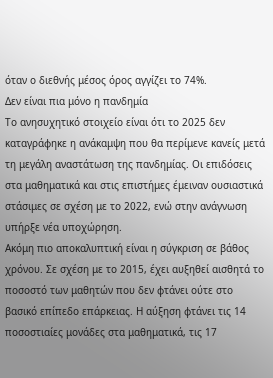όταν ο διεθνής μέσος όρος αγγίζει το 74%.
Δεν είναι πια μόνο η πανδημία
Το ανησυχητικό στοιχείο είναι ότι το 2025 δεν καταγράφηκε η ανάκαμψη που θα περίμενε κανείς μετά τη μεγάλη αναστάτωση της πανδημίας. Οι επιδόσεις στα μαθηματικά και στις επιστήμες έμειναν ουσιαστικά στάσιμες σε σχέση με το 2022, ενώ στην ανάγνωση υπήρξε νέα υποχώρηση.
Ακόμη πιο αποκαλυπτική είναι η σύγκριση σε βάθος χρόνου. Σε σχέση με το 2015, έχει αυξηθεί αισθητά το ποσοστό των μαθητών που δεν φτάνει ούτε στο βασικό επίπεδο επάρκειας. Η αύξηση φτάνει τις 14 ποσοστιαίες μονάδες στα μαθηματικά, τις 17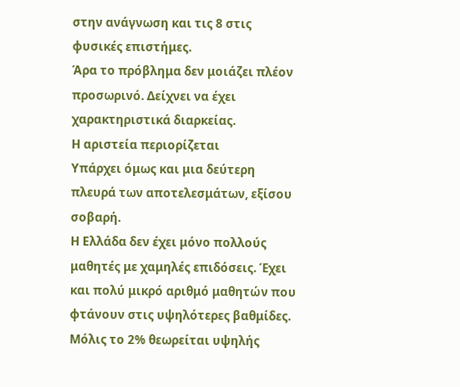στην ανάγνωση και τις 8 στις φυσικές επιστήμες.
Άρα το πρόβλημα δεν μοιάζει πλέον προσωρινό. Δείχνει να έχει χαρακτηριστικά διαρκείας.
Η αριστεία περιορίζεται
Υπάρχει όμως και μια δεύτερη πλευρά των αποτελεσμάτων, εξίσου σοβαρή.
Η Ελλάδα δεν έχει μόνο πολλούς μαθητές με χαμηλές επιδόσεις. Έχει και πολύ μικρό αριθμό μαθητών που φτάνουν στις υψηλότερες βαθμίδες.
Μόλις το 2% θεωρείται υψηλής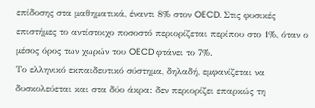επίδοσης στα μαθηματικά, έναντι 8% στον OECD. Στις φυσικές επιστήμες το αντίστοιχο ποσοστό περιορίζεται περίπου στο 1%, όταν ο μέσος όρος των χωρών του OECD φτάνει το 7%.
Το ελληνικό εκπαιδευτικό σύστημα, δηλαδή, εμφανίζεται να δυσκολεύεται και στα δύο άκρα: δεν περιορίζει επαρκώς τη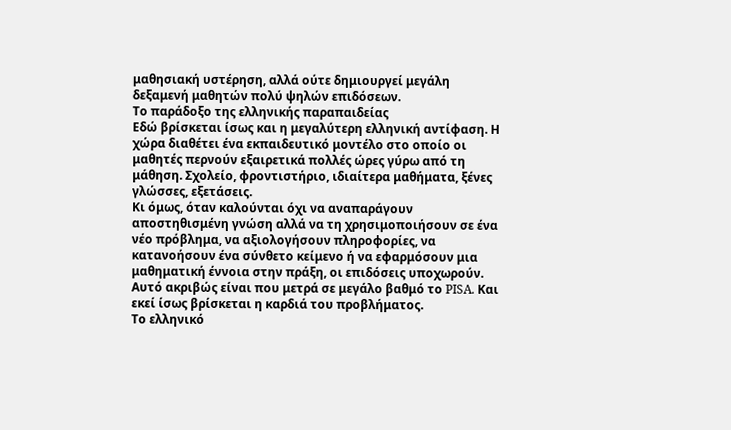μαθησιακή υστέρηση, αλλά ούτε δημιουργεί μεγάλη δεξαμενή μαθητών πολύ ψηλών επιδόσεων.
Το παράδοξο της ελληνικής παραπαιδείας
Εδώ βρίσκεται ίσως και η μεγαλύτερη ελληνική αντίφαση. Η χώρα διαθέτει ένα εκπαιδευτικό μοντέλο στο οποίο οι μαθητές περνούν εξαιρετικά πολλές ώρες γύρω από τη μάθηση. Σχολείο, φροντιστήριο, ιδιαίτερα μαθήματα, ξένες γλώσσες, εξετάσεις.
Κι όμως, όταν καλούνται όχι να αναπαράγουν αποστηθισμένη γνώση αλλά να τη χρησιμοποιήσουν σε ένα νέο πρόβλημα, να αξιολογήσουν πληροφορίες, να κατανοήσουν ένα σύνθετο κείμενο ή να εφαρμόσουν μια μαθηματική έννοια στην πράξη, οι επιδόσεις υποχωρούν. Αυτό ακριβώς είναι που μετρά σε μεγάλο βαθμό το PISA. Και εκεί ίσως βρίσκεται η καρδιά του προβλήματος.
Το ελληνικό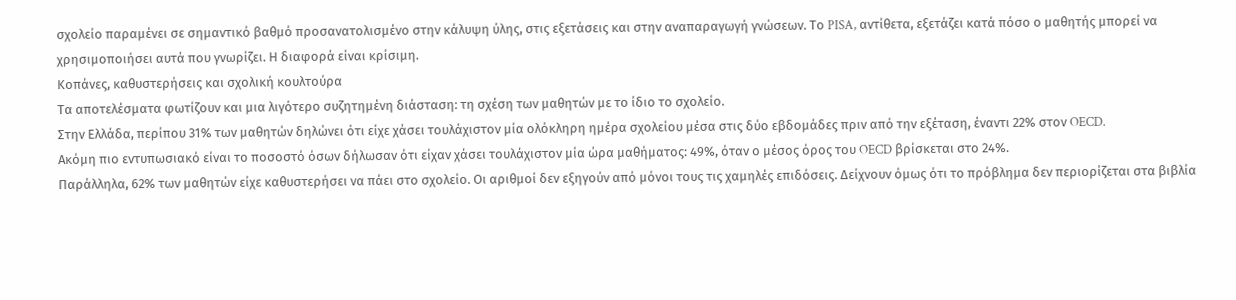σχολείο παραμένει σε σημαντικό βαθμό προσανατολισμένο στην κάλυψη ύλης, στις εξετάσεις και στην αναπαραγωγή γνώσεων. Το PISA, αντίθετα, εξετάζει κατά πόσο ο μαθητής μπορεί να χρησιμοποιήσει αυτά που γνωρίζει. Η διαφορά είναι κρίσιμη.
Κοπάνες, καθυστερήσεις και σχολική κουλτούρα
Τα αποτελέσματα φωτίζουν και μια λιγότερο συζητημένη διάσταση: τη σχέση των μαθητών με το ίδιο το σχολείο.
Στην Ελλάδα, περίπου 31% των μαθητών δηλώνει ότι είχε χάσει τουλάχιστον μία ολόκληρη ημέρα σχολείου μέσα στις δύο εβδομάδες πριν από την εξέταση, έναντι 22% στον OECD.
Ακόμη πιο εντυπωσιακό είναι το ποσοστό όσων δήλωσαν ότι είχαν χάσει τουλάχιστον μία ώρα μαθήματος: 49%, όταν ο μέσος όρος του OECD βρίσκεται στο 24%.
Παράλληλα, 62% των μαθητών είχε καθυστερήσει να πάει στο σχολείο. Οι αριθμοί δεν εξηγούν από μόνοι τους τις χαμηλές επιδόσεις. Δείχνουν όμως ότι το πρόβλημα δεν περιορίζεται στα βιβλία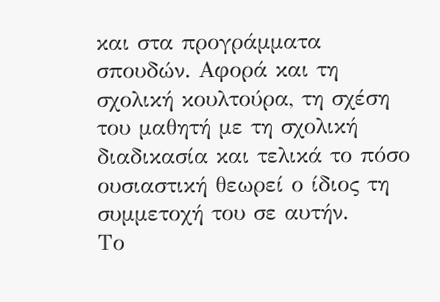και στα προγράμματα σπουδών. Αφορά και τη σχολική κουλτούρα, τη σχέση του μαθητή με τη σχολική διαδικασία και τελικά το πόσο ουσιαστική θεωρεί ο ίδιος τη συμμετοχή του σε αυτήν.
Το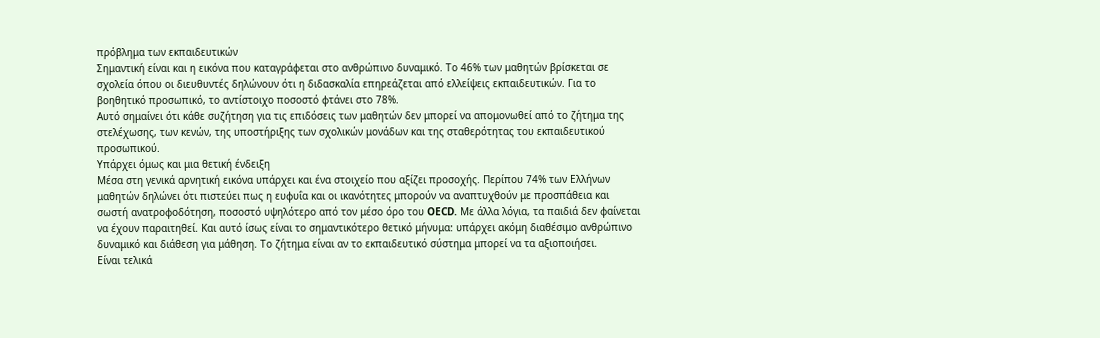πρόβλημα των εκπαιδευτικών
Σημαντική είναι και η εικόνα που καταγράφεται στο ανθρώπινο δυναμικό. Το 46% των μαθητών βρίσκεται σε σχολεία όπου οι διευθυντές δηλώνουν ότι η διδασκαλία επηρεάζεται από ελλείψεις εκπαιδευτικών. Για το βοηθητικό προσωπικό, το αντίστοιχο ποσοστό φτάνει στο 78%.
Αυτό σημαίνει ότι κάθε συζήτηση για τις επιδόσεις των μαθητών δεν μπορεί να απομονωθεί από το ζήτημα της στελέχωσης, των κενών, της υποστήριξης των σχολικών μονάδων και της σταθερότητας του εκπαιδευτικού προσωπικού.
Υπάρχει όμως και μια θετική ένδειξη
Μέσα στη γενικά αρνητική εικόνα υπάρχει και ένα στοιχείο που αξίζει προσοχής. Περίπου 74% των Ελλήνων μαθητών δηλώνει ότι πιστεύει πως η ευφυΐα και οι ικανότητες μπορούν να αναπτυχθούν με προσπάθεια και σωστή ανατροφοδότηση, ποσοστό υψηλότερο από τον μέσο όρο του OECD. Με άλλα λόγια, τα παιδιά δεν φαίνεται να έχουν παραιτηθεί. Και αυτό ίσως είναι το σημαντικότερο θετικό μήνυμα: υπάρχει ακόμη διαθέσιμο ανθρώπινο δυναμικό και διάθεση για μάθηση. Το ζήτημα είναι αν το εκπαιδευτικό σύστημα μπορεί να τα αξιοποιήσει.
Είναι τελικά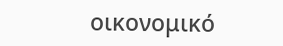οικονομικό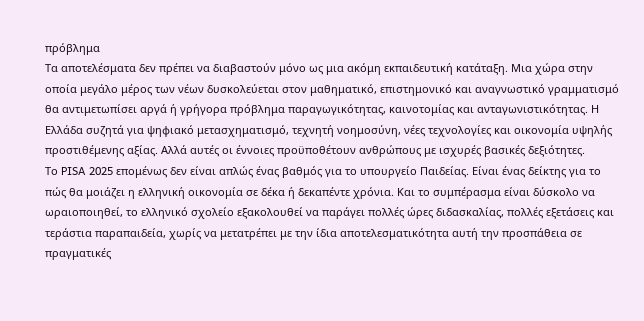πρόβλημα
Τα αποτελέσματα δεν πρέπει να διαβαστούν μόνο ως μια ακόμη εκπαιδευτική κατάταξη. Μια χώρα στην οποία μεγάλο μέρος των νέων δυσκολεύεται στον μαθηματικό, επιστημονικό και αναγνωστικό γραμματισμό θα αντιμετωπίσει αργά ή γρήγορα πρόβλημα παραγωγικότητας, καινοτομίας και ανταγωνιστικότητας. Η Ελλάδα συζητά για ψηφιακό μετασχηματισμό, τεχνητή νοημοσύνη, νέες τεχνολογίες και οικονομία υψηλής προστιθέμενης αξίας. Αλλά αυτές οι έννοιες προϋποθέτουν ανθρώπους με ισχυρές βασικές δεξιότητες.
Το PISA 2025 επομένως δεν είναι απλώς ένας βαθμός για το υπουργείο Παιδείας. Είναι ένας δείκτης για το πώς θα μοιάζει η ελληνική οικονομία σε δέκα ή δεκαπέντε χρόνια. Και το συμπέρασμα είναι δύσκολο να ωραιοποιηθεί, το ελληνικό σχολείο εξακολουθεί να παράγει πολλές ώρες διδασκαλίας, πολλές εξετάσεις και τεράστια παραπαιδεία, χωρίς να μετατρέπει με την ίδια αποτελεσματικότητα αυτή την προσπάθεια σε πραγματικές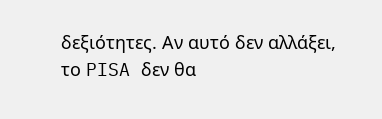δεξιότητες. Αν αυτό δεν αλλάξει, το PISA δεν θα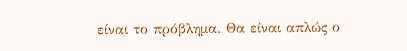είναι το πρόβλημα. Θα είναι απλώς ο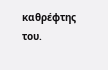καθρέφτης του.